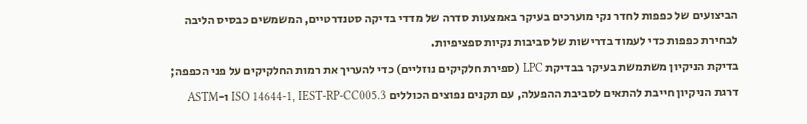הביצועים של כפפות לחדר נקי מוערכים בעיקר באמצעות סדרה של מדדי בדיקה סטנדרטיים, המשמשים כבסיס הליבה לבחירת כפפות כדי לעמוד בדרישות של סביבות נקיות ספציפיות.
בדיקת הניקיון משתמשת בעיקר בבדיקת LPC (ספירת חלקיקים נוזליים) כדי להעריך את רמות החלקיקים על פני הכפפה; דרגת הניקיון חייבת להתאים לסביבת ההפעלה, עם תקנים נפוצים הכוללים ISO 14644-1, IEST-RP-CC005.3 ו-ASTM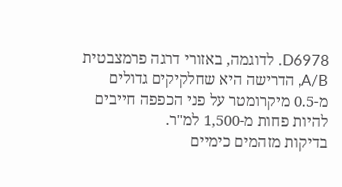D6978. לדוגמה, באזורי דרגה פרמצבטית A/B, הדרישה היא שחלקיקים גדולים מ-0.5 מיקרומטר על פני הכפפה חייבים להיות פחות מ-1,500 למ"ר.
בדיקות מזהמים כימיים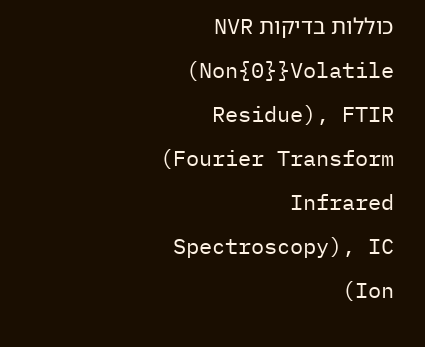כוללות בדיקות NVR (Non{0}}Volatile Residue), FTIR (Fourier Transform Infrared Spectroscopy), IC (Ion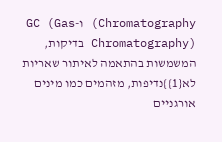Chromatography) ו-GC (Gas Chromatography) בדיקות, המשמשות בהתאמה לאיתור שאריות לא{1}}נדיפות, מזהמים כמו מינים אורגניים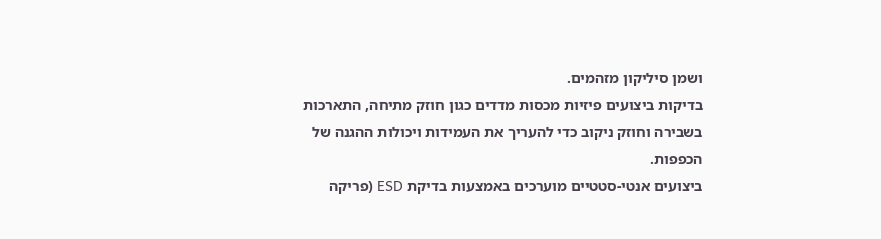ושמן סיליקון מזהמים.
בדיקות ביצועים פיזיות מכסות מדדים כגון חוזק מתיחה, התארכות בשבירה וחוזק ניקוב כדי להעריך את העמידות ויכולות ההגנה של הכפפות.
ביצועים אנטי-סטטיים מוערכים באמצעות בדיקת ESD (פריקה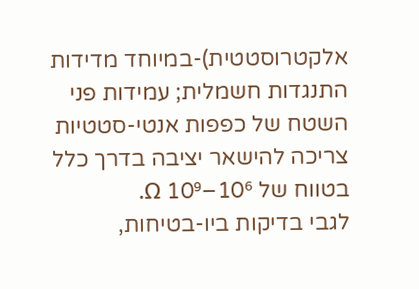אלקטרוסטטית)-במיוחד מדידות התנגדות חשמלית; עמידות פני השטח של כפפות אנטי-סטטיות צריכה להישאר יציבה בדרך כלל בטווח של 10⁶–10⁹ Ω.
לגבי בדיקות ביו-בטיחות,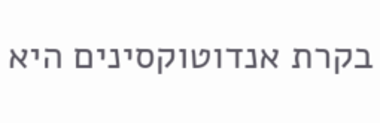בקרת אנדוטוקסינים היא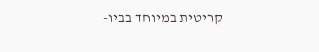קריטית במיוחד בביו-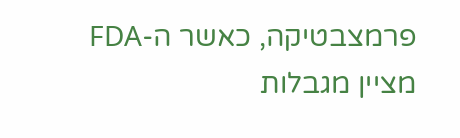פרמצבטיקה, כאשר ה-FDA מציין מגבלות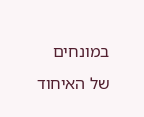במונחים של האיחוד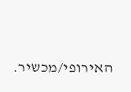האירופי/מכשיר.